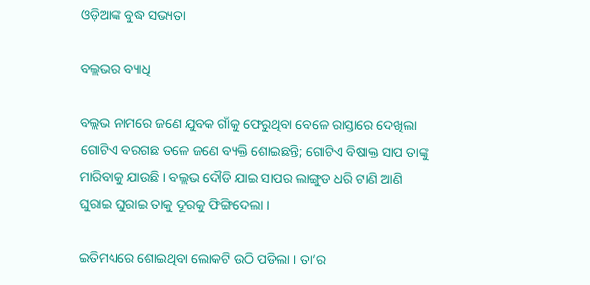ଓଡ଼ିଆଙ୍କ ବୁଦ୍ଧ ସଭ୍ୟତା

ବଲ୍ଲଭର ବ୍ୟାଧି

ବଲ୍ଲଭ ନାମରେ ଜଣେ ଯୁବକ ଗାଁକୁ ଫେରୁଥିବା ବେଳେ ରାସ୍ତାରେ ଦେଖିଲା ଗୋଟିଏ ବରଗଛ ତଳେ ଜଣେ ବ୍ୟକ୍ତି ଶୋଇଛନ୍ତି; ଗୋଟିଏ ବିଷାକ୍ତ ସାପ ତାଙ୍କୁ ମାରିବାକୁ ଯାଉଛି । ବଲ୍ଲଭ ଦୌଡି ଯାଇ ସାପର ଲାଙ୍ଗୁଡ ଧରି ଟାଣି ଆଣି ଘୁରାଇ ଘୁରାଇ ତାକୁ ଦୂରକୁ ଫିଙ୍ଗିଦେଲା ।

ଇତିମଧ୍ୟରେ ଶୋଇଥିବା ଲୋକଟି ଉଠି ପଡିଲା । ତା’ର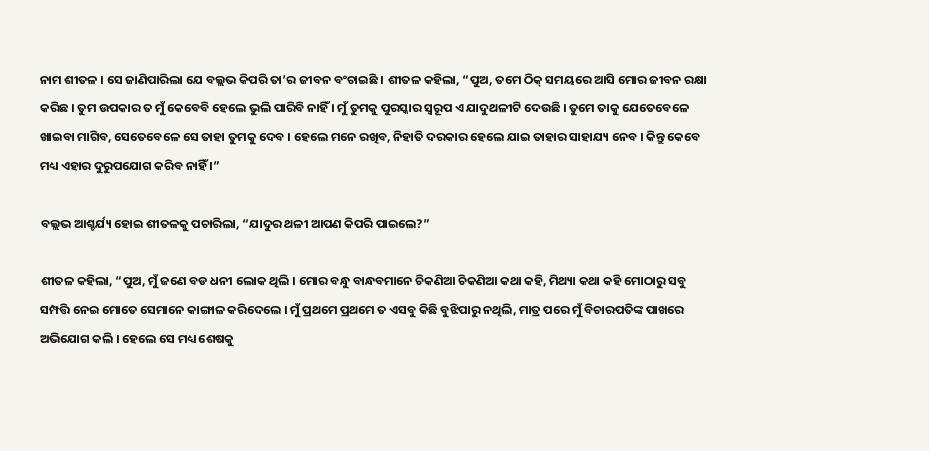ନାମ ଶୀତଳ । ସେ ଜାଣିପାରିଲା ଯେ ବଲ୍ଲଭ କିପରି ତା’ର ଜୀବନ ବଂଚାଇଛି । ଶୀତଳ କହିଲା, “ପୁଅ, ତମେ ଠିକ୍ ସମୟରେ ଆସି ମୋର ଜୀବନ ରକ୍ଷା କରିଛ । ତୁମ ଉପକାର ତ ମୁଁ କେବେବି ହେଲେ ଭୁଲି ପାରିବି ନାହିଁ । ମୁଁ ତୁମକୁ ପୁରସ୍କାର ସ୍ୱରୂପ ଏ ଯାଦୁଥଳୀଟି ଦେଉଛି । ତୁମେ ତାକୁ ଯେତେବେଳେ ଖାଇବା ମାଗିବ, ସେତେବେଳେ ସେ ତାହା ତୁମକୁ ଦେବ । ହେଲେ ମନେ ରଖିବ, ନିହାତି ଦରକାର ହେଲେ ଯାଇ ତାହାର ସାହାଯ୍ୟ ନେବ । କିନ୍ତୁ କେବେ ମଧ୍ୟ ଏହାର ଦୁରୁପଯୋଗ କରିବ ନାହିଁ ।”

ବଲ୍ଲଭ ଆଶ୍ଚର୍ଯ୍ୟ ହୋଇ ଶୀତଳକୁ ପଚାରିଲା, “ଯାଦୁର ଥଳୀ ଆପଣ କିପରି ପାଇଲେ?”

ଶୀତଳ କହିଲା, “ପୁଅ, ମୁଁ ଜଣେ ବଡ ଧନୀ ଲୋକ ଥିଲି । ମୋର ବନ୍ଧୁ ବାନ୍ଧବମାନେ ଚିକଣିଆ ଚିକଣିଆ କଥା କହି, ମିଥ୍ୟା କଥା କହି ମୋଠାରୁ ସବୁ ସମ୍ପତ୍ତି ନେଇ ମୋତେ ସେମାନେ କାଙ୍ଗାଳ କରିଦେଲେ । ମୁଁ ପ୍ରଥମେ ପ୍ରଥମେ ତ ଏସବୁ କିଛି ବୁଝିପାରୁ ନଥିଲି, ମାତ୍ର ପରେ ମୁଁ ବିଚାରପତିଙ୍କ ପାଖରେ ଅଭିଯୋଗ କଲି । ହେଲେ ସେ ମଧ୍ୟ ଶେଷକୁ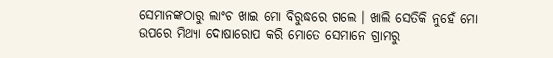ସେମାନଙ୍କଠାରୁ ଲାଂଚ ଖାଇ ମୋ ବିରୁଦ୍ଧରେ ଗଲେ । ଖାଲି ସେତିକି ନୁହେଁ ମୋ ଉପରେ ମିଥ୍ୟା ଦୋଷାରୋପ କରି ମୋତେ ସେମାନେ ଗ୍ରାମରୁ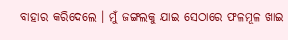ବାହାର କରିଦେଲେ । ମୁଁ ଜଙ୍ଗଲକୁ ଯାଇ ସେଠାରେ ଫଳମୂଳ ଖାଇ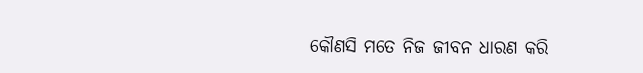କୌଣସି ମତେ ନିଜ ଜୀବନ ଧାରଣ କରି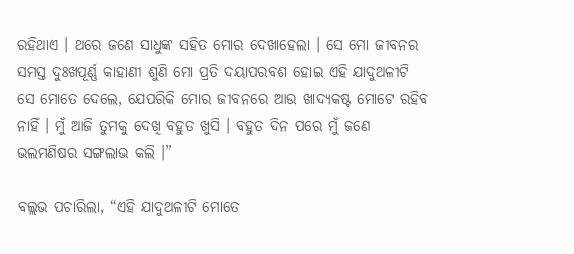ରହିଥାଏ । ଥରେ ଜଣେ ସାଧୁଙ୍କ ସହିତ ମୋର ଦେଖାହେଲା । ସେ ମୋ ଜୀବନର ସମସ୍ତ ଦୁଃଖପୂର୍ଣ୍ଣ କାହାଣୀ ଶୁଣି ମୋ ପ୍ରତି ଦୟାପରବଶ ହୋଇ ଏହି ଯାଦୁଥଳୀଟି ସେ ମୋତେ ଦେଲେ, ଯେପରିକି ମୋର ଜୀବନରେ ଆଉ ଖାଦ୍ୟକଷ୍ଟ ମୋଟେ ରହିବ ନାହିଁ । ମୁଁ ଆଜି ତୁମକୁ ଦେଖି ବହୁତ ଖୁସି । ବହୁତ ଦିନ ପରେ ମୁଁ ଜଣେ ଭଲମଣିଷର ସଙ୍ଗଲାଭ କଲି ।”

ବଲ୍ଲଭ ପଚାରିଲା, “ଏହି ଯାଦୁଥଳୀଟି ମୋତେ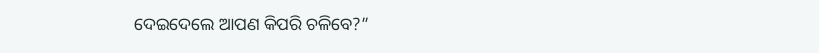ଦେଇଦେଲେ ଆପଣ କିପରି ଚଳିବେ?”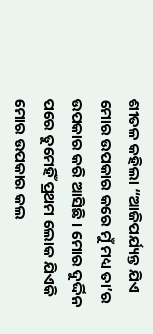ଶୀତଳ କହିଲା “ଆଜିପର୍ଯ୍ୟନ୍ତ ଯିଏ ମୋର ଉପକାର କରେ ମୁଁ ମଧ୍ୟ ତା’ର ଉପକାର କରି ଆସିଛି । ମୋର ଦୁର୍ଦ୍ଦିନ ପରେ ତୁମେହିଁ ପ୍ରଥମ ଲୋକ ଯିଏକି ମୋର ଉପକାର କଲ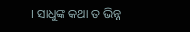। ସାଧୁଙ୍କ କଥା ତ ଭିନ୍ନ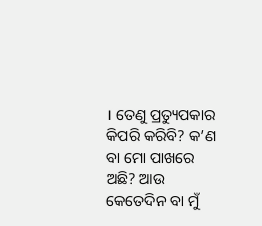। ତେଣୁ ପ୍ରତ୍ୟୁପକାର କିପରି କରିବି? କ’ଣ ବା ମୋ ପାଖରେ ଅଛି? ଆଉ କେତେଦିନ ବା ମୁଁ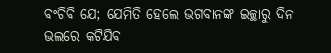ବଂଚିବି ଯେ; ଯେମିତି ହେଲେ ଭଗବାନଙ୍କ ଇଚ୍ଛାରୁ ଦିନ ଭଲରେ କଟିଯିବ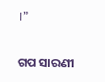।”


ଗପ ସାରଣୀ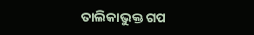ତାଲିକାଭୁକ୍ତ ଗପ